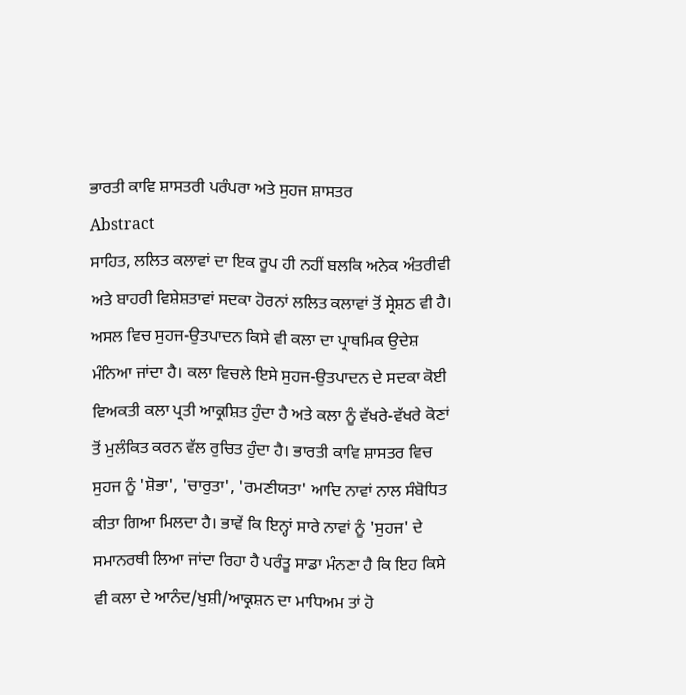ਭਾਰਤੀ ਕਾਵਿ ਸ਼ਾਸਤਰੀ ਪਰੰਪਰਾ ਅਤੇ ਸੁਹਜ ਸ਼ਾਸਤਰ
Abstract
ਸਾਹਿਤ, ਲਲਿਤ ਕਲਾਵਾਂ ਦਾ ਇਕ ਰੂਪ ਹੀ ਨਹੀਂ ਬਲਕਿ ਅਨੇਕ ਅੰਤਰੀਵੀ ਅਤੇ ਬਾਹਰੀ ਵਿਸ਼ੇਸ਼ਤਾਵਾਂ ਸਦਕਾ ਹੋਰਨਾਂ ਲਲਿਤ ਕਲਾਵਾਂ ਤੋਂ ਸ੍ਰੇਸ਼ਠ ਵੀ ਹੈ। ਅਸਲ ਵਿਚ ਸੁਹਜ-ਉਤਪਾਦਨ ਕਿਸੇ ਵੀ ਕਲਾ ਦਾ ਪ੍ਰਾਥਮਿਕ ਉਦੇਸ਼ ਮੰਨਿਆ ਜਾਂਦਾ ਹੈ। ਕਲਾ ਵਿਚਲੇ ਇਸੇ ਸੁਹਜ-ਉਤਪਾਦਨ ਦੇ ਸਦਕਾ ਕੋਈ ਵਿਅਕਤੀ ਕਲਾ ਪ੍ਰਤੀ ਆਕ੍ਰਸ਼ਿਤ ਹੁੰਦਾ ਹੈ ਅਤੇ ਕਲਾ ਨੂੰ ਵੱਖਰੇ-ਵੱਖਰੇ ਕੋਣਾਂ ਤੋਂ ਮੁਲੰਕਿਤ ਕਰਨ ਵੱਲ ਰੁਚਿਤ ਹੁੰਦਾ ਹੈ। ਭਾਰਤੀ ਕਾਵਿ ਸ਼ਾਸਤਰ ਵਿਚ ਸੁਹਜ ਨੂੰ 'ਸ਼ੋਭਾ', 'ਚਾਰੁਤਾ', 'ਰਮਣੀਯਤਾ' ਆਦਿ ਨਾਵਾਂ ਨਾਲ ਸੰਬੋਧਿਤ ਕੀਤਾ ਗਿਆ ਮਿਲਦਾ ਹੈ। ਭਾਵੇਂ ਕਿ ਇਨ੍ਹਾਂ ਸਾਰੇ ਨਾਵਾਂ ਨੂੰ 'ਸੁਹਜ' ਦੇ ਸਮਾਨਰਥੀ ਲਿਆ ਜਾਂਦਾ ਰਿਹਾ ਹੈ ਪਰੰਤੂ ਸਾਡਾ ਮੰਨਣਾ ਹੈ ਕਿ ਇਹ ਕਿਸੇ ਵੀ ਕਲਾ ਦੇ ਆਨੰਦ/ਖੁਸ਼ੀ/ਆਕ੍ਰਸ਼ਨ ਦਾ ਮਾਧਿਅਮ ਤਾਂ ਹੋ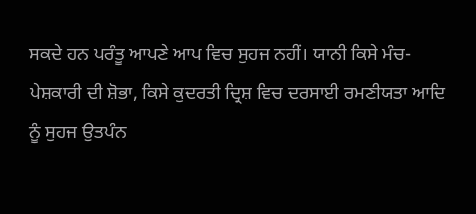ਸਕਦੇ ਹਨ ਪਰੰਤੂ ਆਪਣੇ ਆਪ ਵਿਚ ਸੁਹਜ ਨਹੀਂ। ਯਾਨੀ ਕਿਸੇ ਮੰਚ-ਪੇਸ਼ਕਾਰੀ ਦੀ ਸ਼ੋਭਾ, ਕਿਸੇ ਕੁਦਰਤੀ ਦ੍ਰਿਸ਼ ਵਿਚ ਦਰਸਾਈ ਰਮਣੀਯਤਾ ਆਦਿ ਨੂੰ ਸੁਹਜ ਉਤਪੰਨ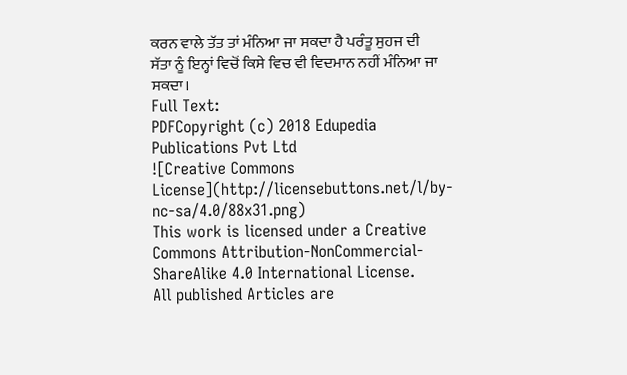ਕਰਨ ਵਾਲੇ ਤੱਤ ਤਾਂ ਮੰਨਿਆ ਜਾ ਸਕਦਾ ਹੈ ਪਰੰਤੂ ਸੁਹਜ ਦੀ ਸੱਤਾ ਨੂੰ ਇਨ੍ਹਾਂ ਵਿਚੋਂ ਕਿਸੇ ਵਿਚ ਵੀ ਵਿਦਮਾਨ ਨਹੀਂ ਮੰਨਿਆ ਜਾ ਸਕਦਾ।
Full Text:
PDFCopyright (c) 2018 Edupedia Publications Pvt Ltd
![Creative Commons License](http://licensebuttons.net/l/by-nc-sa/4.0/88x31.png)
This work is licensed under a Creative Commons Attribution-NonCommercial-ShareAlike 4.0 International License.
All published Articles are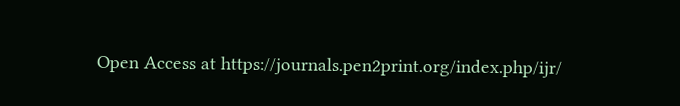Open Access at https://journals.pen2print.org/index.php/ijr/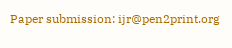Paper submission: ijr@pen2print.org